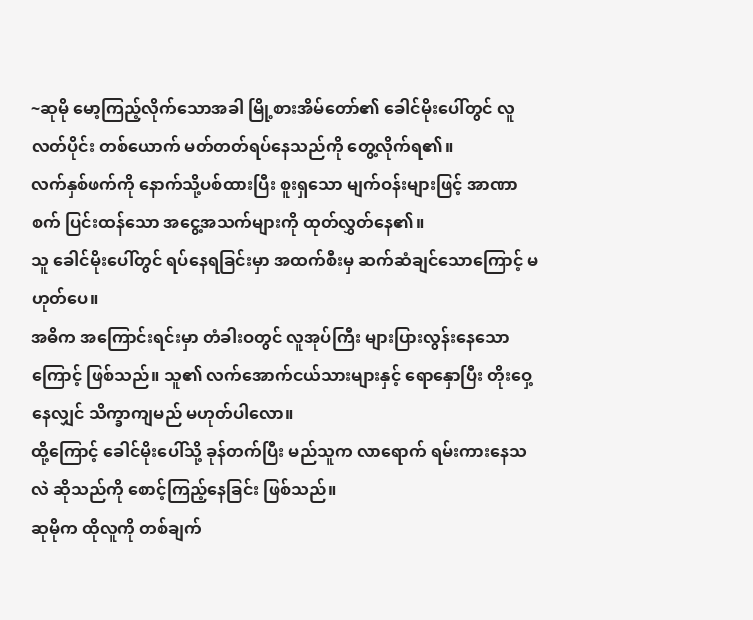~ဆုမို မော့ကြည့်လိုက်သောအခါ မြို့စားအိမ်တော်၏ ခေါင်မိုးပေါ်တွင် လူလတ်ပိုင်း တစ်ယောက် မတ်တတ်ရပ်နေသည်ကို တွေ့လိုက်ရ၏။
လက်နှစ်ဖက်ကို နောက်သို့ပစ်ထားပြီး စူးရှသော မျက်ဝန်းများဖြင့် အာဏာစက် ပြင်းထန်သော အငွေ့အသက်များကို ထုတ်လွှတ်နေ၏။
သူ ခေါင်မိုးပေါ်တွင် ရပ်နေရခြင်းမှာ အထက်စီးမှ ဆက်ဆံချင်သောကြောင့် မဟုတ်ပေ။
အဓိက အကြောင်းရင်းမှာ တံခါးဝတွင် လူအုပ်ကြီး များပြားလွန်းနေသောကြောင့် ဖြစ်သည်။ သူ၏ လက်အောက်ငယ်သားများနှင့် ရောနှောပြီး တိုးဝှေ့နေလျှင် သိက္ခာကျမည် မဟုတ်ပါလော။
ထို့ကြောင့် ခေါင်မိုးပေါ်သို့ ခုန်တက်ပြီး မည်သူက လာရောက် ရမ်းကားနေသလဲ ဆိုသည်ကို စောင့်ကြည့်နေခြင်း ဖြစ်သည်။
ဆုမိုက ထိုလူကို တစ်ချက်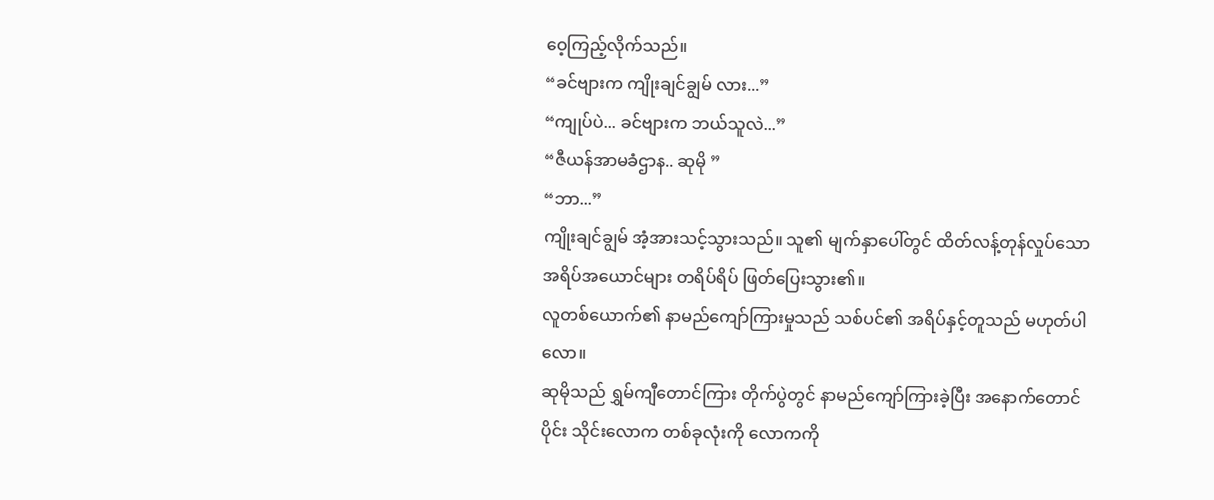ဝေ့ကြည့်လိုက်သည်။
“ခင်ဗျားက ကျိုးချင်ချွမ် လား...”
“ကျုပ်ပဲ... ခင်ဗျားက ဘယ်သူလဲ...”
“ဇီယန်အာမခံဌာန.. ဆုမို ”
“ဘာ...”
ကျိုးချင်ချွမ် အံ့အားသင့်သွားသည်။ သူ၏ မျက်နှာပေါ်တွင် ထိတ်လန့်တုန်လှုပ်သော အရိပ်အယောင်များ တရိပ်ရိပ် ဖြတ်ပြေးသွား၏။
လူတစ်ယောက်၏ နာမည်ကျော်ကြားမှုသည် သစ်ပင်၏ အရိပ်နှင့်တူသည် မဟုတ်ပါလော။
ဆုမိုသည် ရွှမ်ကျီတောင်ကြား တိုက်ပွဲတွင် နာမည်ကျော်ကြားခဲ့ပြီး အနောက်တောင်ပိုင်း သိုင်းလောက တစ်ခုလုံးကို လောကကို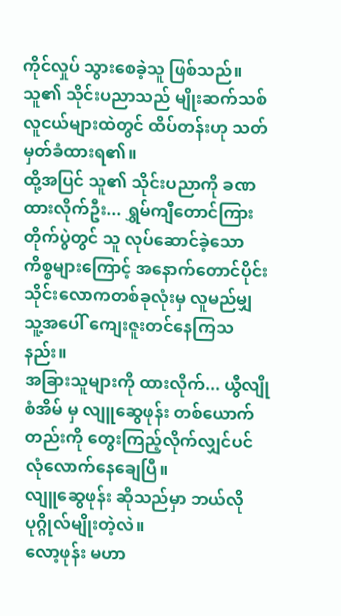ကိုင်လှုပ် သွားစေခဲ့သူ ဖြစ်သည်။
သူ၏ သိုင်းပညာသည် မျိုးဆက်သစ် လူငယ်များထဲတွင် ထိပ်တန်းဟု သတ်မှတ်ခံထားရ၏။
ထို့အပြင် သူ၏ သိုင်းပညာကို ခဏထားလိုက်ဦး... ရွှမ်ကျီတောင်ကြား တိုက်ပွဲတွင် သူ လုပ်ဆောင်ခဲ့သော ကိစ္စများကြောင့် အနောက်တောင်ပိုင်း သိုင်းလောကတစ်ခုလုံးမှ လူမည်မျှ သူ့အပေါ် ကျေးဇူးတင်နေကြသနည်း။
အခြားသူများကို ထားလိုက်... ယွီလျိုစံအိမ် မှ လျူဆွေဖုန်း တစ်ယောက်တည်းကို တွေးကြည့်လိုက်လျှင်ပင် လုံလောက်နေချေပြီ။
လျူဆွေဖုန်း ဆိုသည်မှာ ဘယ်လို ပုဂ္ဂိုလ်မျိုးတဲ့လဲ။
လော့ဖုန်း မဟာ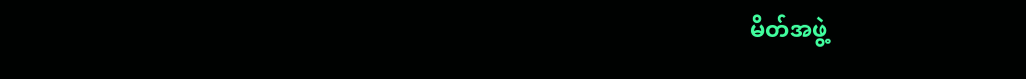မိတ်အဖွဲ့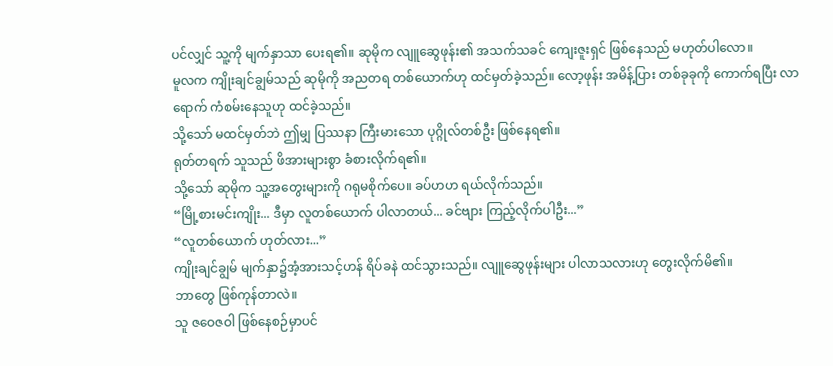ပင်လျှင် သူ့ကို မျက်နှာသာ ပေးရ၏။ ဆုမိုက လျူဆွေဖုန်း၏ အသက်သခင် ကျေးဇူးရှင် ဖြစ်နေသည် မဟုတ်ပါလော။
မူလက ကျိုးချင်ချွမ်သည် ဆုမိုကို အညတရ တစ်ယောက်ဟု ထင်မှတ်ခဲ့သည်။ လော့ဖုန်း အမိန့်ပြား တစ်ခုခုကို ကောက်ရပြီး လာရောက် ကံစမ်းနေသူဟု ထင်ခဲ့သည်။
သို့သော် မထင်မှတ်ဘဲ ဤမျှ ပြဿနာ ကြီးမားသော ပုဂ္ဂိုလ်တစ်ဦး ဖြစ်နေရ၏။
ရုတ်တရက် သူသည် ဖိအားများစွာ ခံစားလိုက်ရ၏။
သို့သော် ဆုမိုက သူ့အတွေးများကို ဂရုမစိုက်ပေ။ ခပ်ဟဟ ရယ်လိုက်သည်။
“မြို့စားမင်းကျိုး... ဒီမှာ လူတစ်ယောက် ပါလာတယ်... ခင်ဗျား ကြည့်လိုက်ပါဦး...”
“လူတစ်ယောက် ဟုတ်လား...”
ကျိုးချင်ချွမ် မျက်နှာ၌အံ့အားသင့်ဟန် ရိပ်ခနဲ ထင်သွားသည်။ လျူဆွေဖုန်းများ ပါလာသလားဟု တွေးလိုက်မိ၏။
ဘာတွေ ဖြစ်ကုန်တာလဲ။
သူ ဇဝေဇဝါ ဖြစ်နေစဉ်မှာပင်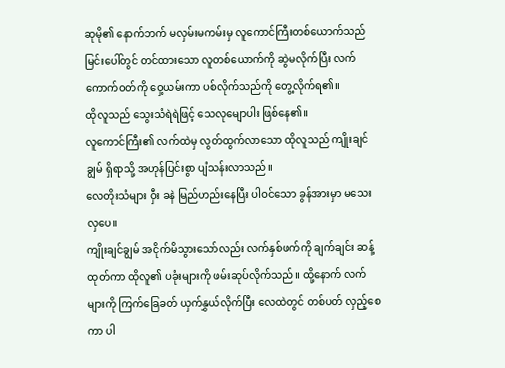ဆုမို၏ နောက်ဘက် မလှမ်းမကမ်းမှ လူကောင်ကြီးတစ်ယောက်သည် မြင်းပေါ်တွင် တင်ထားသော လူတစ်ယောက်ကို ဆွဲမလိုက်ပြီး လက်ကောက်ဝတ်ကို ဝှေ့ယမ်းကာ ပစ်လိုက်သည်ကို တွေ့လိုက်ရ၏။
ထိုလူသည် သွေးသံရဲရဲဖြင့် သေလုမျောပါး ဖြစ်နေ၏။
လူကောင်ကြီး၏ လက်ထဲမှ လွတ်ထွက်လာသော ထိုလူသည် ကျိုးချင်ချွမ် ရှိရာသို့ အဟုန်ပြင်းစွာ ပျံသန်းလာသည်။
လေတိုးသံများ ဝှီး ခနဲ မြည်ဟည်းနေပြီး ပါဝင်သော ခွန်အားမှာ မသေးလှပေ။
ကျိုးချင်ချွမ် အငိုက်မိသွားသော်လည်း လက်နှစ်ဖက်ကို ချက်ချင်း ဆန့်ထုတ်ကာ ထိုလူ၏ ပခုံးများကို ဖမ်းဆုပ်လိုက်သည်။ ထို့နောက် လက်များကို ကြက်ခြေခတ် ယှက်နွှယ်လိုက်ပြီး လေထဲတွင် တစ်ပတ် လှည့်စေကာ ပါ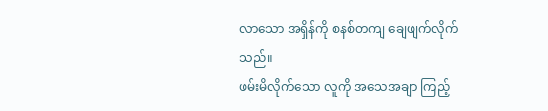လာသော အရှိန်ကို စနစ်တကျ ချေဖျက်လိုက်သည်။
ဖမ်းမိလိုက်သော လူကို အသေအချာ ကြည့်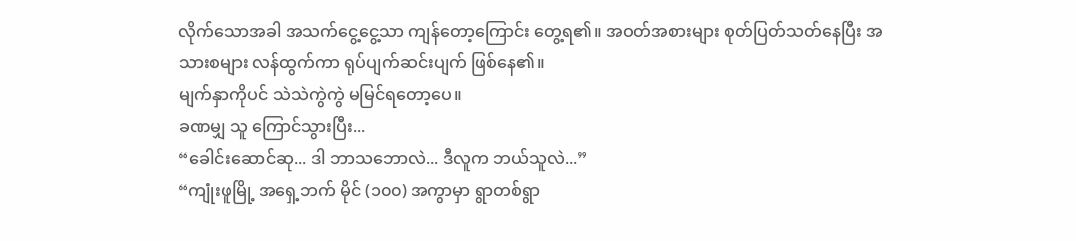လိုက်သောအခါ အသက်ငွေ့ငွေ့သာ ကျန်တော့ကြောင်း တွေ့ရ၏။ အဝတ်အစားများ စုတ်ပြတ်သတ်နေပြီး အသားစများ လန်ထွက်ကာ ရုပ်ပျက်ဆင်းပျက် ဖြစ်နေ၏။
မျက်နှာကိုပင် သဲသဲကွဲကွဲ မမြင်ရတော့ပေ။
ခဏမျှ သူ ကြောင်သွားပြီး...
“ခေါင်းဆောင်ဆု... ဒါ ဘာသဘောလဲ... ဒီလူက ဘယ်သူလဲ...”
“ကျုံးဖူမြို့ အရှေ့ဘက် မိုင် (၁၀၀) အကွာမှာ ရွာတစ်ရွာ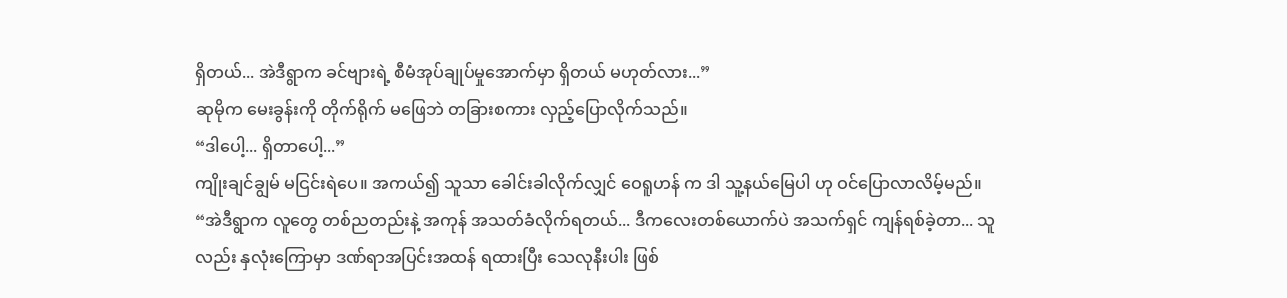ရှိတယ်... အဲဒီရွာက ခင်ဗျားရဲ့ စီမံအုပ်ချုပ်မှုအောက်မှာ ရှိတယ် မဟုတ်လား...”
ဆုမိုက မေးခွန်းကို တိုက်ရိုက် မဖြေဘဲ တခြားစကား လှည့်ပြောလိုက်သည်။
“ဒါပေါ့... ရှိတာပေါ့...”
ကျိုးချင်ချွမ် မငြင်းရဲပေ။ အကယ်၍ သူသာ ခေါင်းခါလိုက်လျှင် ဝေရူဟန် က ဒါ သူ့နယ်မြေပါ ဟု ဝင်ပြောလာလိမ့်မည်။
“အဲဒီရွာက လူတွေ တစ်ညတည်းနဲ့ အကုန် အသတ်ခံလိုက်ရတယ်... ဒီကလေးတစ်ယောက်ပဲ အသက်ရှင် ကျန်ရစ်ခဲ့တာ... သူလည်း နှလုံးကြောမှာ ဒဏ်ရာအပြင်းအထန် ရထားပြီး သေလုနီးပါး ဖြစ်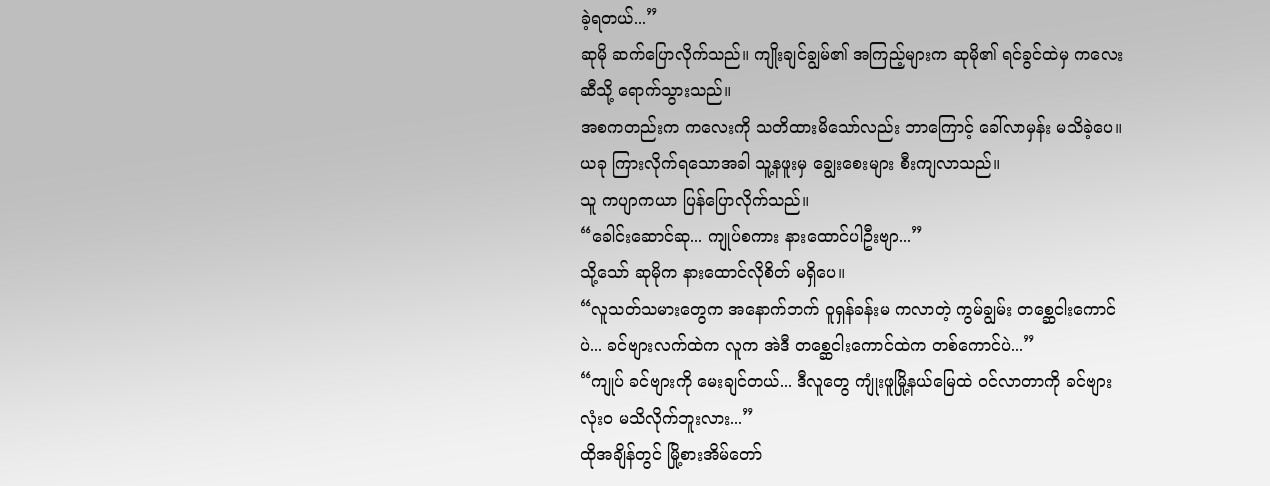ခဲ့ရတယ်...”
ဆုမို ဆက်ပြောလိုက်သည်။ ကျိုးချင်ချွမ်၏ အကြည့်များက ဆုမို၏ ရင်ခွင်ထဲမှ ကလေးဆီသို့ ရောက်သွားသည်။
အစကတည်းက ကလေးကို သတိထားမိသော်လည်း ဘာကြောင့် ခေါ်လာမှန်း မသိခဲ့ပေ။
ယခု ကြားလိုက်ရသောအခါ သူ့နဖူးမှ ချွေးစေးများ စီးကျလာသည်။
သူ ကပျာကယာ ပြန်ပြောလိုက်သည်။
“ခေါင်းဆောင်ဆု... ကျုပ်စကား နားထောင်ပါဦးဗျာ...”
သို့သော် ဆုမိုက နားထောင်လိုစိတ် မရှိပေ။
“လူသတ်သမားတွေက အနောက်ဘက် ဝူရှန်ခန်းမ ကလာတဲ့ ကွမ်ချွမ်း တစ္ဆေငါးကောင် ပဲ... ခင်ဗျားလက်ထဲက လူက အဲဒီ တစ္ဆေငါးကောင်ထဲက တစ်ကောင်ပဲ...”
“ကျုပ် ခင်ဗျားကို မေးချင်တယ်... ဒီလူတွေ ကျုံးဖူမြို့နယ်မြေထဲ ဝင်လာတာကို ခင်ဗျား လုံးဝ မသိလိုက်ဘူးလား...”
ထိုအချိန်တွင် မြို့စားအိမ်တော်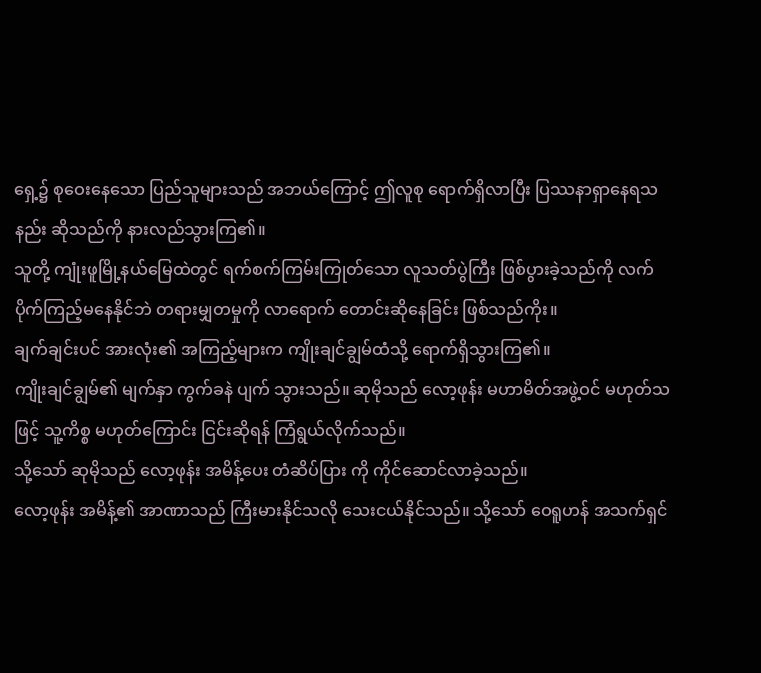ရှေ့၌ စုဝေးနေသော ပြည်သူများသည် အဘယ်ကြောင့် ဤလူစု ရောက်ရှိလာပြီး ပြဿနာရှာနေရသနည်း ဆိုသည်ကို နားလည်သွားကြ၏။
သူတို့ ကျုံးဖူမြို့နယ်မြေထဲတွင် ရက်စက်ကြမ်းကြုတ်သော လူသတ်ပွဲကြီး ဖြစ်ပွားခဲ့သည်ကို လက်ပိုက်ကြည့်မနေနိုင်ဘဲ တရားမျှတမှုကို လာရောက် တောင်းဆိုနေခြင်း ဖြစ်သည်ကိုး။
ချက်ချင်းပင် အားလုံး၏ အကြည့်များက ကျိုးချင်ချွမ်ထံသို့ ရောက်ရှိသွားကြ၏။
ကျိုးချင်ချွမ်၏ မျက်နှာ ကွက်ခနဲ ပျက် သွားသည်။ ဆုမိုသည် လော့ဖုန်း မဟာမိတ်အဖွဲ့ဝင် မဟုတ်သဖြင့် သူ့ကိစ္စ မဟုတ်ကြောင်း ငြင်းဆိုရန် ကြံရွယ်လိုက်သည်။
သို့သော် ဆုမိုသည် လော့ဖုန်း အမိန့်ပေး တံဆိပ်ပြား ကို ကိုင်ဆောင်လာခဲ့သည်။
လော့ဖုန်း အမိန့်၏ အာဏာသည် ကြီးမားနိုင်သလို သေးငယ်နိုင်သည်။ သို့သော် ဝေရူဟန် အသက်ရှင်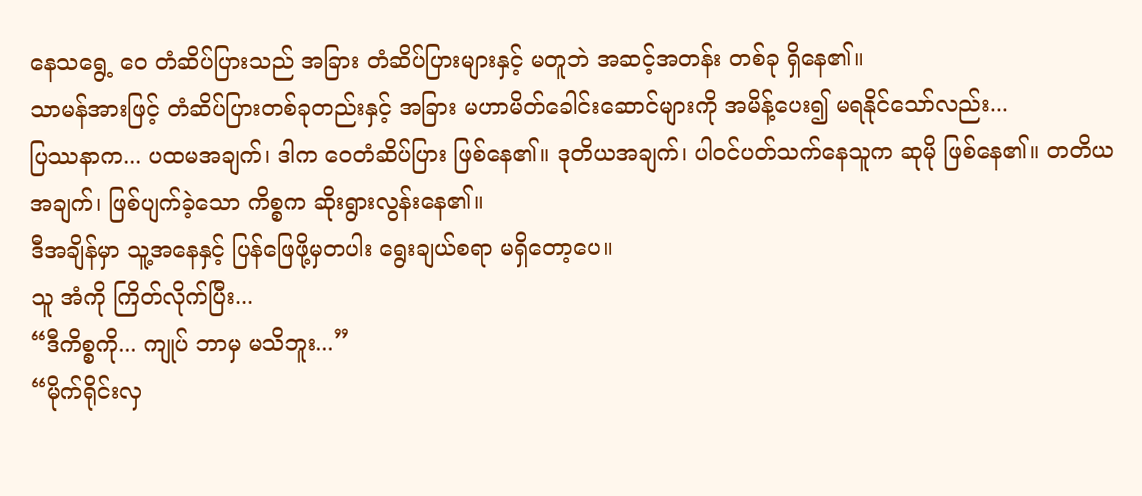နေသရွေ့ ဝေ တံဆိပ်ပြားသည် အခြား တံဆိပ်ပြားများနှင့် မတူဘဲ အဆင့်အတန်း တစ်ခု ရှိနေ၏။
သာမန်အားဖြင့် တံဆိပ်ပြားတစ်ခုတည်းနှင့် အခြား မဟာမိတ်ခေါင်းဆောင်များကို အမိန့်ပေး၍ မရနိုင်သော်လည်း...
ပြဿနာက... ပထမအချက်၊ ဒါက ဝေတံဆိပ်ပြား ဖြစ်နေ၏။ ဒုတိယအချက်၊ ပါဝင်ပတ်သက်နေသူက ဆုမို ဖြစ်နေ၏။ တတိယအချက်၊ ဖြစ်ပျက်ခဲ့သော ကိစ္စက ဆိုးရွားလွန်းနေ၏။
ဒီအချိန်မှာ သူ့အနေနှင့် ပြန်ဖြေဖို့မှတပါး ရွေးချယ်စရာ မရှိတော့ပေ။
သူ အံကို ကြိတ်လိုက်ပြီး...
“ဒီကိစ္စကို... ကျုပ် ဘာမှ မသိဘူး...”
“မိုက်ရိုင်းလှ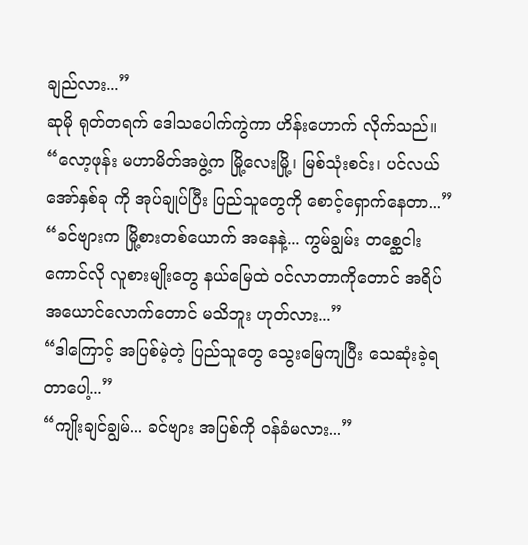ချည်လား...”
ဆုမို ရုတ်တရက် ဒေါသပေါက်ကွဲကာ ဟိန်းဟောက် လိုက်သည်။
“လော့ဖုန်း မဟာမိတ်အဖွဲ့က မြို့လေးမြို့၊ မြစ်သုံးစင်း၊ ပင်လယ်အော်နှစ်ခု ကို အုပ်ချုပ်ပြီး ပြည်သူတွေကို စောင့်ရှောက်နေတာ...”
“ခင်ဗျားက မြို့စားတစ်ယောက် အနေနဲ့... ကွမ်ချွမ်း တစ္ဆေငါးကောင်လို လူစားမျိုးတွေ နယ်မြေထဲ ဝင်လာတာကိုတောင် အရိပ်အယောင်လောက်တောင် မသိဘူး ဟုတ်လား...”
“ဒါကြောင့် အပြစ်မဲ့တဲ့ ပြည်သူတွေ သွေးမြေကျပြီး သေဆုံးခဲ့ရတာပေါ့...”
“ကျိုးချင်ချွမ်... ခင်ဗျား အပြစ်ကို ဝန်ခံမလား...”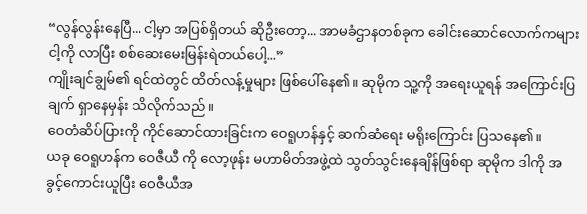“လွန်လွန်းနေပြီ... ငါ့မှာ အပြစ်ရှိတယ် ဆိုဦးတော့... အာမခံဌာနတစ်ခုက ခေါင်းဆောင်လောက်ကများ ငါ့ကို လာပြီး စစ်ဆေးမေးမြန်းရဲတယ်ပေါ့...”
ကျိုးချင်ချွမ်၏ ရင်ထဲတွင် ထိတ်လန့်မှုများ ဖြစ်ပေါ်နေ၏။ ဆုမိုက သူ့ကို အရေးယူရန် အကြောင်းပြချက် ရှာနေမှန်း သိလိုက်သည်။
ဝေတံဆိပ်ပြားကို ကိုင်ဆောင်ထားခြင်းက ဝေရူဟန်နှင့် ဆက်ဆံရေး မရိုးကြောင်း ပြသနေ၏။
ယခု ဝေရူဟန်က ဝေဇီယီ ကို လော့ဖုန်း မဟာမိတ်အဖွဲ့ထဲ သွတ်သွင်းနေချိန်ဖြစ်ရာ ဆုမိုက ဒါကို အခွင့်ကောင်းယူပြီး ဝေဇီယီအ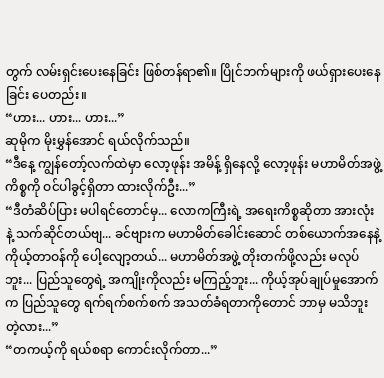တွက် လမ်းရှင်းပေးနေခြင်း ဖြစ်တန်ရာ၏။ ပြိုင်ဘက်များကို ဖယ်ရှားပေးနေခြင်း ပေတည်း။
“ဟား... ဟား... ဟား...”
ဆုမိုက မိုးမွှန်အောင် ရယ်လိုက်သည်။
“ဒီနေ့ ကျွန်တော့်လက်ထဲမှာ လော့ဖုန်း အမိန့် ရှိနေလို့ လော့ဖုန်း မဟာမိတ်အဖွဲ့ ကိစ္စကို ဝင်ပါခွင့်ရှိတာ ထားလိုက်ဦး...”
“ဒီတံဆိပ်ပြား မပါရင်တောင်မှ... လောကကြီးရဲ့ အရေးကိစ္စဆိုတာ အားလုံးနဲ့ သက်ဆိုင်တယ်ဗျ... ခင်ဗျားက မဟာမိတ်ခေါင်းဆောင် တစ်ယောက်အနေနဲ့ ကိုယ့်တာဝန်ကို ပေါ့လျော့တယ်... မဟာမိတ်အဖွဲ့ တိုးတက်ဖို့လည်း မလုပ်ဘူး... ပြည်သူတွေရဲ့ အကျိုးကိုလည်း မကြည့်ဘူး... ကိုယ့်အုပ်ချုပ်မှုအောက်က ပြည်သူတွေ ရက်ရက်စက်စက် အသတ်ခံရတာကိုတောင် ဘာမှ မသိဘူးတဲ့လား...”
“တကယ့်ကို ရယ်စရာ ကောင်းလိုက်တာ...”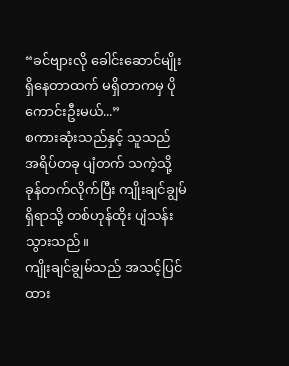“ခင်ဗျားလို ခေါင်းဆောင်မျိုး ရှိနေတာထက် မရှိတာကမှ ပိုကောင်းဦးမယ်...”
စကားဆုံးသည်နှင့် သူသည် အရိပ်တခု ပျံတက် သကဲ့သို့ ခုန်တက်လိုက်ပြီး ကျိုးချင်ချွမ် ရှိရာသို့ တစ်ဟုန်ထိုး ပျံသန်းသွားသည်။
ကျိုးချင်ချွမ်သည် အသင့်ပြင်ထား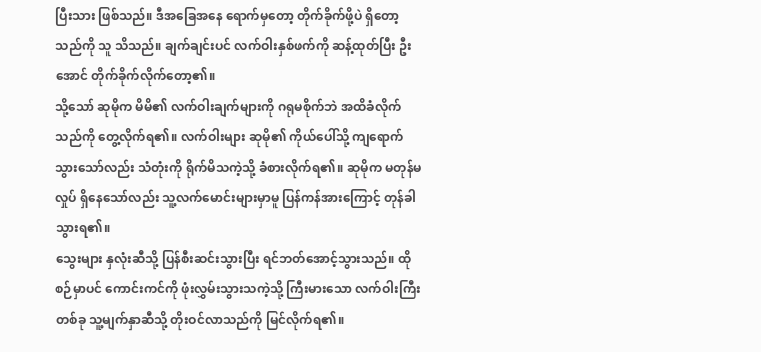ပြီးသား ဖြစ်သည်။ ဒီအခြေအနေ ရောက်မှတော့ တိုက်ခိုက်ဖို့ပဲ ရှိတော့သည်ကို သူ သိသည်။ ချက်ချင်းပင် လက်ဝါးနှစ်ဖက်ကို ဆန့်ထုတ်ပြီး ဦးအောင် တိုက်ခိုက်လိုက်တော့၏။
သို့သော် ဆုမိုက မိမိ၏ လက်ဝါးချက်များကို ဂရုမစိုက်ဘဲ အထိခံလိုက်သည်ကို တွေ့လိုက်ရ၏။ လက်ဝါးများ ဆုမို၏ ကိုယ်ပေါ်သို့ ကျရောက်သွားသော်လည်း သံတုံးကို ရိုက်မိသကဲ့သို့ ခံစားလိုက်ရ၏။ ဆုမိုက မတုန်မလှုပ် ရှိနေသော်လည်း သူ့လက်မောင်းများမှာမူ ပြန်ကန်အားကြောင့် တုန်ခါသွားရ၏။
သွေးများ နှလုံးဆီသို့ ပြန်စီးဆင်းသွားပြီး ရင်ဘတ်အောင့်သွားသည်။ ထိုစဉ်မှာပင် ကောင်းကင်ကို ဖုံးလွှမ်းသွားသကဲ့သို့ ကြီးမားသော လက်ဝါးကြီးတစ်ခု သူ့မျက်နှာဆီသို့ တိုးဝင်လာသည်ကို မြင်လိုက်ရ၏။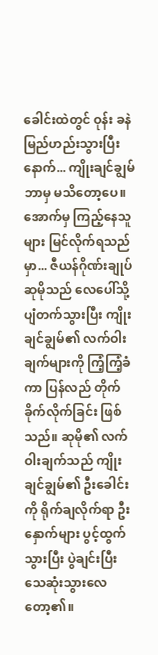ခေါင်းထဲတွင် ဝုန်း ခနဲ မြည်ဟည်းသွားပြီးနောက်... ကျိုးချင်ချွမ် ဘာမှ မသိတော့ပေ။
အောက်မှ ကြည့်နေသူများ မြင်လိုက်ရသည်မှာ... ဇီယန်ဂိုဏ်းချုပ် ဆုမိုသည် လေပေါ်သို့ ပျံတက်သွားပြီး ကျိုးချင်ချွမ်၏ လက်ဝါးချက်များကို ကြံ့ကြံ့ခံကာ ပြန်လည် တိုက်ခိုက်လိုက်ခြင်း ဖြစ်သည်။ ဆုမို၏ လက်ဝါးချက်သည် ကျိုးချင်ချွမ်၏ ဦးခေါင်းကို ရိုက်ချလိုက်ရာ ဦးနှောက်များ ပွင့်ထွက်သွားပြီး ပွဲချင်းပြီး သေဆုံးသွားလေတော့၏။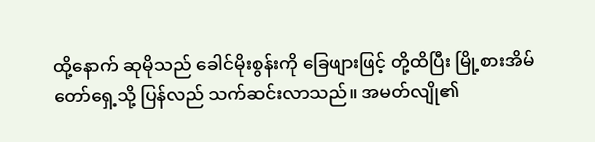ထို့နောက် ဆုမိုသည် ခေါင်မိုးစွန်းကို ခြေဖျားဖြင့် တို့ထိပြီး မြို့စားအိမ်တော်ရှေ့သို့ ပြန်လည် သက်ဆင်းလာသည်။ အမတ်လျို၏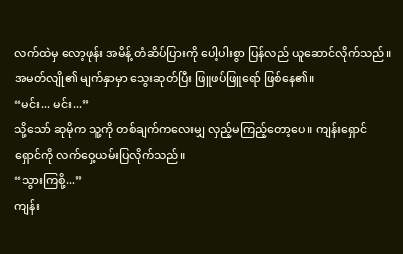လက်ထဲမှ လော့ဖုန်း အမိန့် တံဆိပ်ပြားကို ပေါ့ပါးစွာ ပြန်လည် ယူဆောင်လိုက်သည်။
အမတ်လျို၏ မျက်နှာမှာ သွေးဆုတ်ပြီး ဖြူဖပ်ဖြူရော် ဖြစ်နေ၏။
“မင်း... မင်း...”
သို့သော် ဆုမိုက သူ့ကို တစ်ချက်ကလေးမျှ လှည့်မကြည့်တော့ပေ။ ကျန်းရှောင်ရှောင်ကို လက်ဝှေ့ယမ်းပြလိုက်သည်။
“သွားကြစို့...”
ကျန်း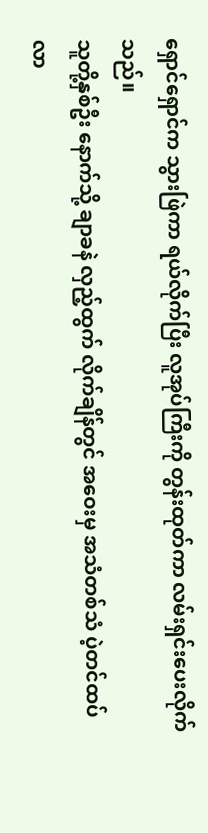ရှောင်ရှောင်က သွားဖြဲကာ ရယ်လိုက်ပြီး လူအုပ်ကြီးကို တွန်းထုတ်ကာ လမ်းရှင်းပေးလိုက်သည်။
သူတို့နှစ်ဦး နောက်သို့ ချာခနဲ လှည့်ထွက် လိုက်ချိန်တွင် အဝေးမှ အသံတစ်သံ ပဲ့တင်ထပ်လာ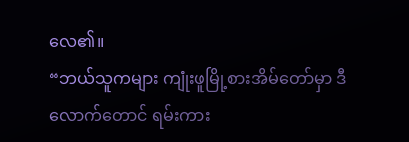လေ၏။
“ဘယ်သူကများ ကျုံးဖူမြို့စားအိမ်တော်မှာ ဒီလောက်တောင် ရမ်းကား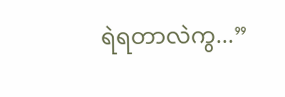ရဲရတာလဲကွ...”